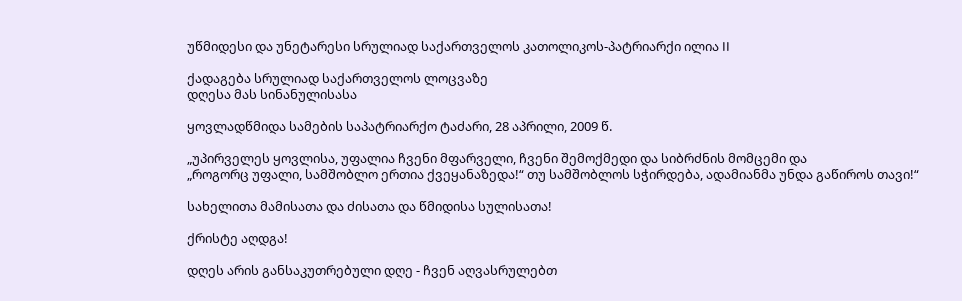უწმიდესი და უნეტარესი სრულიად საქართველოს კათოლიკოს-პატრიარქი ილია II

ქადაგება სრულიად საქართველოს ლოცვაზე
დღესა მას სინანულისასა

ყოვლადწმიდა სამების საპატრიარქო ტაძარი, 28 აპრილი, 2009 წ.

„უპირველეს ყოვლისა, უფალია ჩვენი მფარველი, ჩვენი შემოქმედი და სიბრძნის მომცემი და
„როგორც უფალი, სამშობლო ერთია ქვეყანაზედა!“ თუ სამშობლოს სჭირდება, ადამიანმა უნდა გაწიროს თავი!“

სახელითა მამისათა და ძისათა და წმიდისა სულისათა!

ქრისტე აღდგა!

დღეს არის განსაკუთრებული დღე - ჩვენ აღვასრულებთ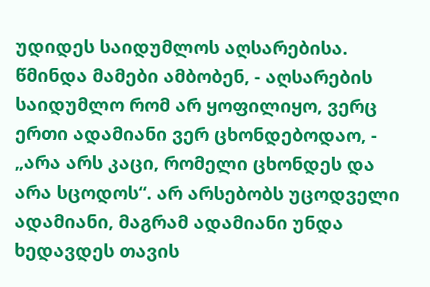უდიდეს საიდუმლოს აღსარებისა. წმინდა მამები ამბობენ, - აღსარების საიდუმლო რომ არ ყოფილიყო, ვერც ერთი ადამიანი ვერ ცხონდებოდაო, - „არა არს კაცი, რომელი ცხონდეს და არა სცოდოს“. არ არსებობს უცოდველი ადამიანი, მაგრამ ადამიანი უნდა ხედავდეს თავის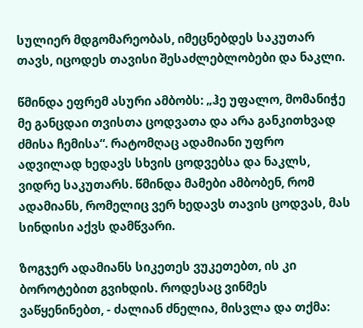სულიერ მდგომარეობას, იმეცნებდეს საკუთარ თავს, იცოდეს თავისი შესაძლებლობები და ნაკლი.

წმინდა ეფრემ ასური ამბობს: „ჰე უფალო, მომანიჭე მე განცდაი თვისთა ცოდვათა და არა განკითხვად ძმისა ჩემისა“. რატომღაც ადამიანი უფრო ადვილად ხედავს სხვის ცოდვებსა და ნაკლს, ვიდრე საკუთარს. წმინდა მამები ამბობენ, რომ ადამიანს, რომელიც ვერ ხედავს თავის ცოდვას, მას სინდისი აქვს დამწვარი.

ზოგჯერ ადამიანს სიკეთეს ვუკეთებთ, ის კი ბოროტებით გვიხდის. როდესაც ვინმეს ვაწყენინებთ, - ძალიან ძნელია, მისვლა და თქმა: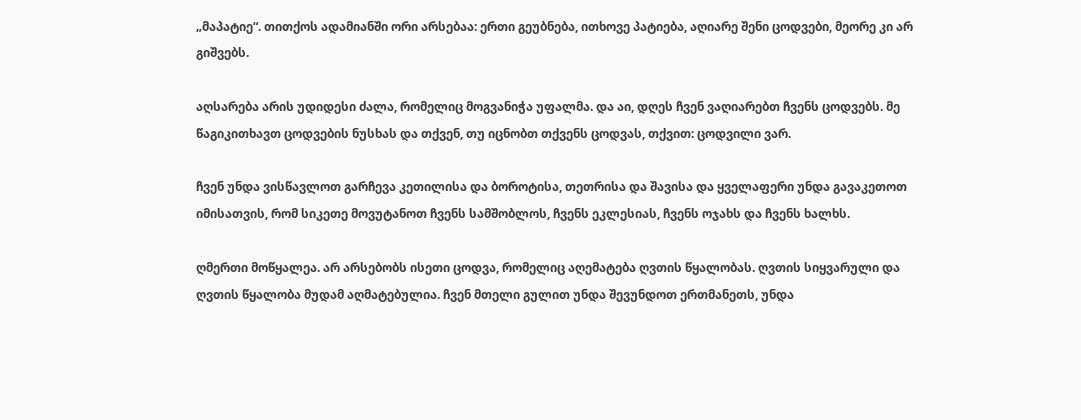„მაპატიე“. თითქოს ადამიანში ორი არსებაა: ერთი გეუბნება, ითხოვე პატიება, აღიარე შენი ცოდვები, მეორე კი არ გიშვებს.

აღსარება არის უდიდესი ძალა, რომელიც მოგვანიჭა უფალმა. და აი, დღეს ჩვენ ვაღიარებთ ჩვენს ცოდვებს. მე წაგიკითხავთ ცოდვების ნუსხას და თქვენ, თუ იცნობთ თქვენს ცოდვას, თქვით: ცოდვილი ვარ.

ჩვენ უნდა ვისწავლოთ გარჩევა კეთილისა და ბოროტისა, თეთრისა და შავისა და ყველაფერი უნდა გავაკეთოთ იმისათვის, რომ სიკეთე მოვუტანოთ ჩვენს სამშობლოს, ჩვენს ეკლესიას, ჩვენს ოჯახს და ჩვენს ხალხს.

ღმერთი მოწყალეა. არ არსებობს ისეთი ცოდვა, რომელიც აღემატება ღვთის წყალობას. ღვთის სიყვარული და ღვთის წყალობა მუდამ აღმატებულია. ჩვენ მთელი გულით უნდა შევუნდოთ ერთმანეთს, უნდა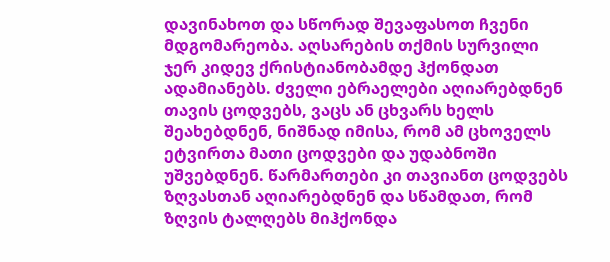დავინახოთ და სწორად შევაფასოთ ჩვენი მდგომარეობა. აღსარების თქმის სურვილი ჯერ კიდევ ქრისტიანობამდე ჰქონდათ ადამიანებს. ძველი ებრაელები აღიარებდნენ თავის ცოდვებს, ვაცს ან ცხვარს ხელს შეახებდნენ, ნიშნად იმისა, რომ ამ ცხოველს ეტვირთა მათი ცოდვები და უდაბნოში უშვებდნენ. წარმართები კი თავიანთ ცოდვებს ზღვასთან აღიარებდნენ და სწამდათ, რომ ზღვის ტალღებს მიჰქონდა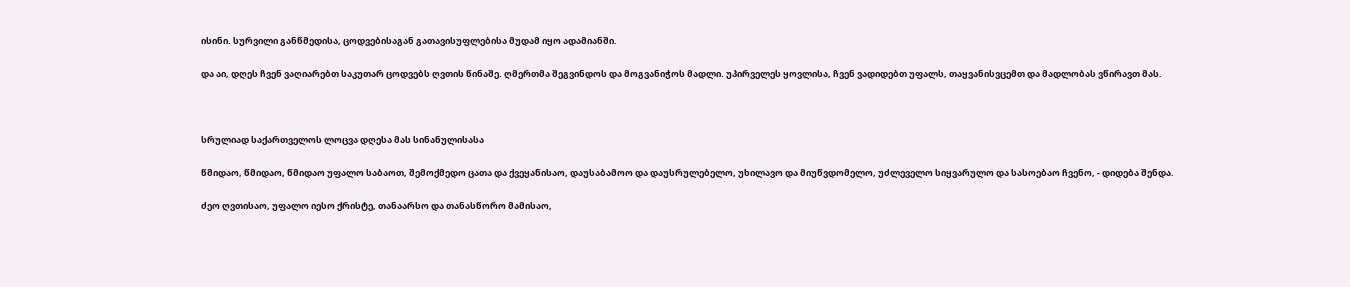ისინი. სურვილი განწმედისა, ცოდვებისაგან გათავისუფლებისა მუდამ იყო ადამიანში.

და აი, დღეს ჩვენ ვაღიარებთ საკუთარ ცოდვებს ღვთის წინაშე. ღმერთმა შეგვინდოს და მოგვანიჭოს მადლი. უპირველეს ყოვლისა, ჩვენ ვადიდებთ უფალს, თაყვანისვცემთ და მადლობას ვწირავთ მას.



სრულიად საქართველოს ლოცვა დღესა მას სინანულისასა

წმიდაო, წმიდაო, წმიდაო უფალო საბაოთ, შემოქმედო ცათა და ქვეყანისაო, დაუსაბამოო და დაუსრულებელო, უხილავო და მიუწვდომელო, უძლეველო სიყვარულო და სასოებაო ჩვენო, - დიდება შენდა.

ძეო ღვთისაო, უფალო იესო ქრისტე, თანაარსო და თანასწორო მამისაო,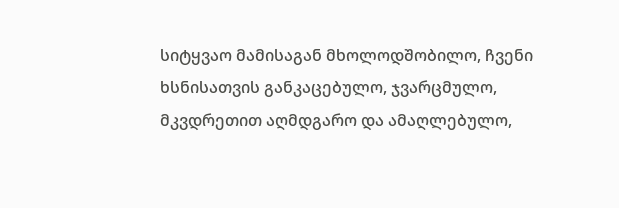სიტყვაო მამისაგან მხოლოდშობილო, ჩვენი ხსნისათვის განკაცებულო, ჯვარცმულო, მკვდრეთით აღმდგარო და ამაღლებულო,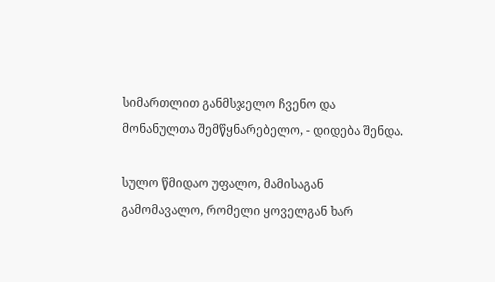სიმართლით განმსჯელო ჩვენო და მონანულთა შემწყნარებელო, - დიდება შენდა.

სულო წმიდაო უფალო, მამისაგან გამომავალო, რომელი ყოველგან ხარ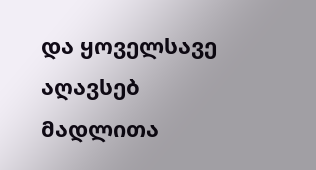და ყოველსავე აღავსებ მადლითა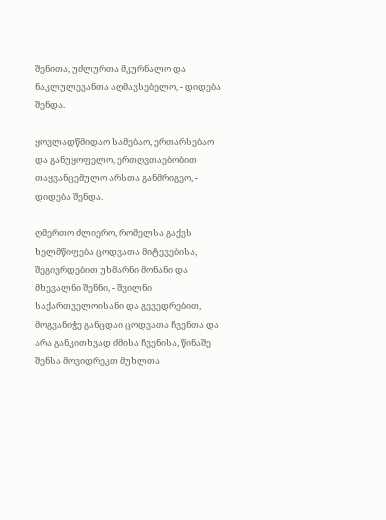შენითა, უძლურთა მკურნალო და ნაკლულევანთა აღმავსებელო, - დიდება შენდა.

ყოვლადწმიდაო სამებაო, ერთარსებაო და განუყოფელო, ერთღვთაებობით თაყვანცემულო არსთა განმრიგეო, - დიდება შენდა.

ღმერთო ძლიერო, რომელსა გაქვს ხელმწიფება ცოდვათა მიტევებისა, შეგივრდებით უხმარნი მონანი და მხევალნი შენნი, - შვილნი საქართველოისანი და გევედრებით, მოგვანიჭე განცდაი ცოდვათა ჩვენთა და არა განკითხვად ძმისა ჩვენისა, წინაშე შენსა მოვიდრეკთ მუხლთა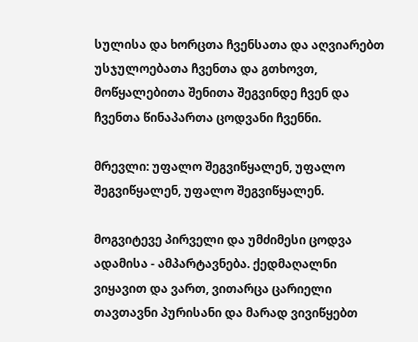სულისა და ხორცთა ჩვენსათა და აღვიარებთ უსჯულოებათა ჩვენთა და გთხოვთ, მოწყალებითა შენითა შეგვინდე ჩვენ და ჩვენთა წინაპართა ცოდვანი ჩვენნი.

მრევლი: უფალო შეგვიწყალენ, უფალო შეგვიწყალენ, უფალო შეგვიწყალენ.

მოგვიტევე პირველი და უმძიმესი ცოდვა ადამისა - ამპარტავნება. ქედმაღალნი ვიყავით და ვართ, ვითარცა ცარიელი თავთავნი პურისანი და მარად ვივიწყებთ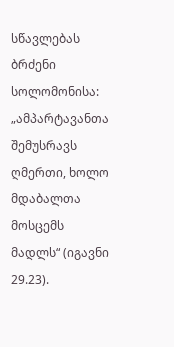სწავლებას ბრძენი სოლომონისა: „ამპარტავანთა შემუსრავს ღმერთი, ხოლო მდაბალთა მოსცემს მადლს“ (იგავნი 29.23).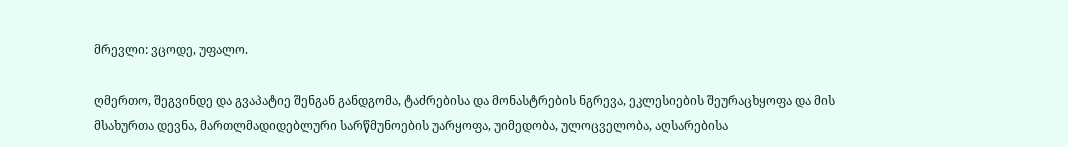მრევლი: ვცოდე, უფალო.

ღმერთო, შეგვინდე და გვაპატიე შენგან განდგომა, ტაძრებისა და მონასტრების ნგრევა, ეკლესიების შეურაცხყოფა და მის მსახურთა დევნა, მართლმადიდებლური სარწმუნოების უარყოფა, უიმედობა, ულოცველობა, აღსარებისა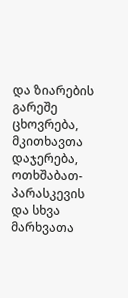და ზიარების გარეშე ცხოვრება, მკითხავთა დაჯერება, ოთხშაბათ-პარასკევის და სხვა მარხვათა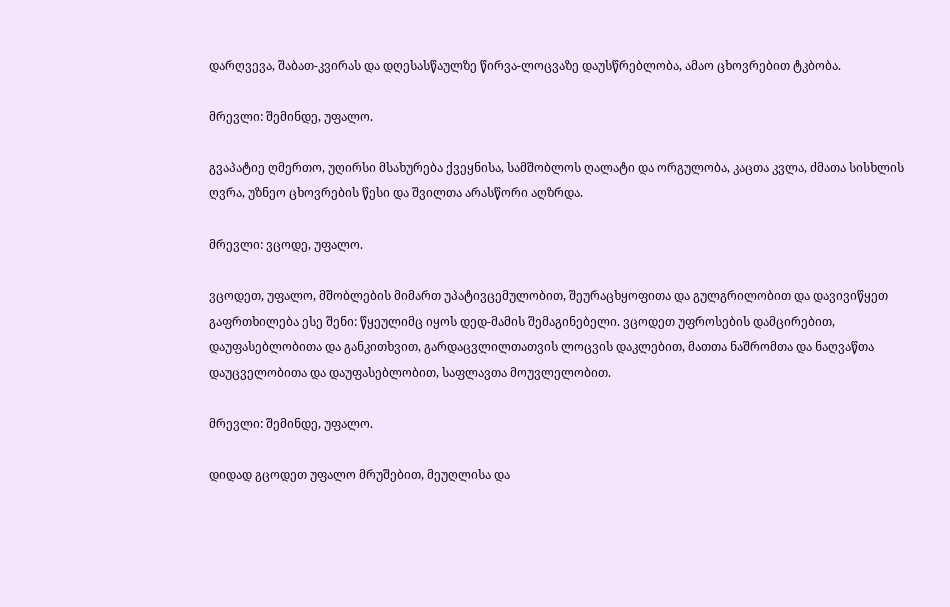დარღვევა, შაბათ-კვირას და დღესასწაულზე წირვა-ლოცვაზე დაუსწრებლობა, ამაო ცხოვრებით ტკბობა.

მრევლი: შემინდე, უფალო.

გვაპატიე ღმერთო, უღირსი მსახურება ქვეყნისა, სამშობლოს ღალატი და ორგულობა, კაცთა კვლა, ძმათა სისხლის ღვრა, უზნეო ცხოვრების წესი და შვილთა არასწორი აღზრდა.

მრევლი: ვცოდე, უფალო.

ვცოდეთ, უფალო, მშობლების მიმართ უპატივცემულობით, შეურაცხყოფითა და გულგრილობით და დავივიწყეთ გაფრთხილება ესე შენი: წყეულიმც იყოს დედ-მამის შემაგინებელი. ვცოდეთ უფროსების დამცირებით, დაუფასებლობითა და განკითხვით, გარდაცვლილთათვის ლოცვის დაკლებით, მათთა ნაშრომთა და ნაღვაწთა დაუცველობითა და დაუფასებლობით, საფლავთა მოუვლელობით.

მრევლი: შემინდე, უფალო.

დიდად გცოდეთ უფალო მრუშებით, მეუღლისა და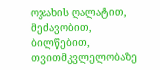ოჯახის ღალატით, მეძავობით, ბილწებით, თვითმკვლელობაზე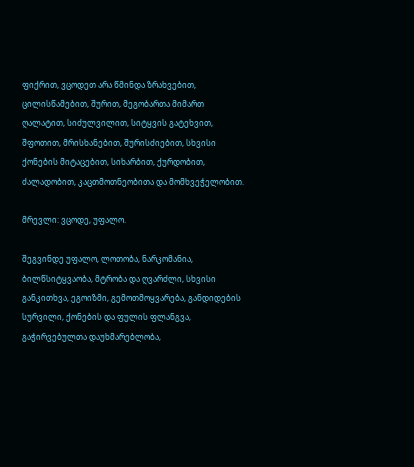ფიქრით, ვცოდეთ არა წმინდა ზრახვებით, ცილისწამებით, შურით, მეგობართა მიმართ ღალატით, სიძულვილით, სიტყვის გატეხვით, შფოთით, მრისხანებით, შურისძიებით, სხვისი ქონების მიტაცებით, სიხარბით, ქურდობით, ძალადობით, კაცთმოთნეობითა და მომხვეჭელობით.

მრევლი: ვცოდე, უფალო.

შეგვინდე უფალო, ლოთობა, ნარკომანია, ბილწსიტყვაობა, მტრობა და ღვარძლი, სხვისი განკითხვა, ეგოიზმი, გემოთმოყვარება, განდიდების სურვილი, ქონების და ფულის ფლანგვა, გაჭირვებულთა დაუხმარებლობა,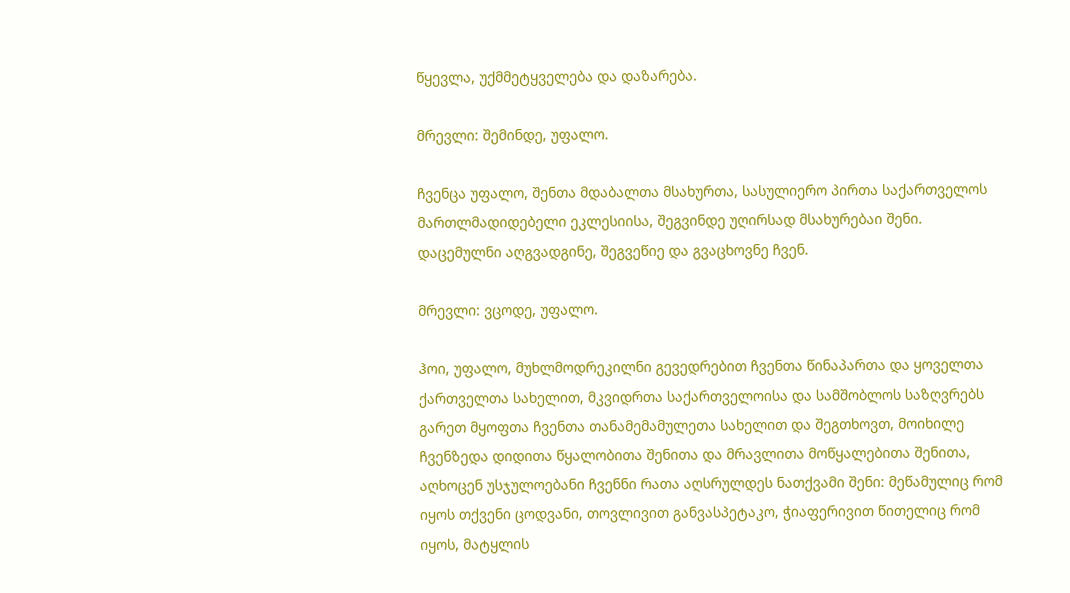წყევლა, უქმმეტყველება და დაზარება.

მრევლი: შემინდე, უფალო.

ჩვენცა უფალო, შენთა მდაბალთა მსახურთა, სასულიერო პირთა საქართველოს მართლმადიდებელი ეკლესიისა, შეგვინდე უღირსად მსახურებაი შენი. დაცემულნი აღგვადგინე, შეგვეწიე და გვაცხოვნე ჩვენ.

მრევლი: ვცოდე, უფალო.

ჰოი, უფალო, მუხლმოდრეკილნი გევედრებით ჩვენთა წინაპართა და ყოველთა ქართველთა სახელით, მკვიდრთა საქართველოისა და სამშობლოს საზღვრებს გარეთ მყოფთა ჩვენთა თანამემამულეთა სახელით და შეგთხოვთ, მოიხილე ჩვენზედა დიდითა წყალობითა შენითა და მრავლითა მოწყალებითა შენითა, აღხოცენ უსჯულოებანი ჩვენნი რათა აღსრულდეს ნათქვამი შენი: მეწამულიც რომ იყოს თქვენი ცოდვანი, თოვლივით განვასპეტაკო, ჭიაფერივით წითელიც რომ იყოს, მატყლის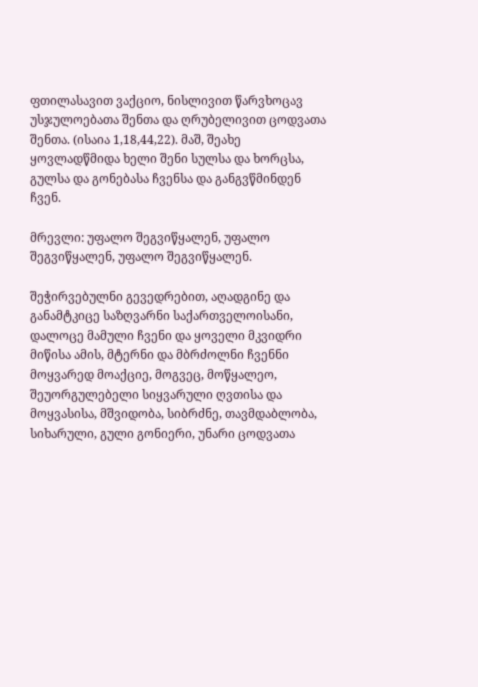ფთილასავით ვაქციო, ნისლივით წარვხოცავ უსჯულოებათა შენთა და ღრუბელივით ცოდვათა შენთა. (ისაია 1,18,44,22). მაშ, შეახე ყოვლადწმიდა ხელი შენი სულსა და ხორცსა, გულსა და გონებასა ჩვენსა და განგვწმინდენ ჩვენ.

მრევლი: უფალო შეგვიწყალენ, უფალო შეგვიწყალენ, უფალო შეგვიწყალენ.

შეჭირვებულნი გევედრებით, აღადგინე და განამტკიცე საზღვარნი საქართველოისანი, დალოცე მამული ჩვენი და ყოველი მკვიდრი მიწისა ამის, მტერნი და მბრძოლნი ჩვენნი მოყვარედ მოაქციე, მოგვეც, მოწყალეო, შეუორგულებელი სიყვარული ღვთისა და მოყვასისა, მშვიდობა, სიბრძნე, თავმდაბლობა, სიხარული, გული გონიერი, უნარი ცოდვათა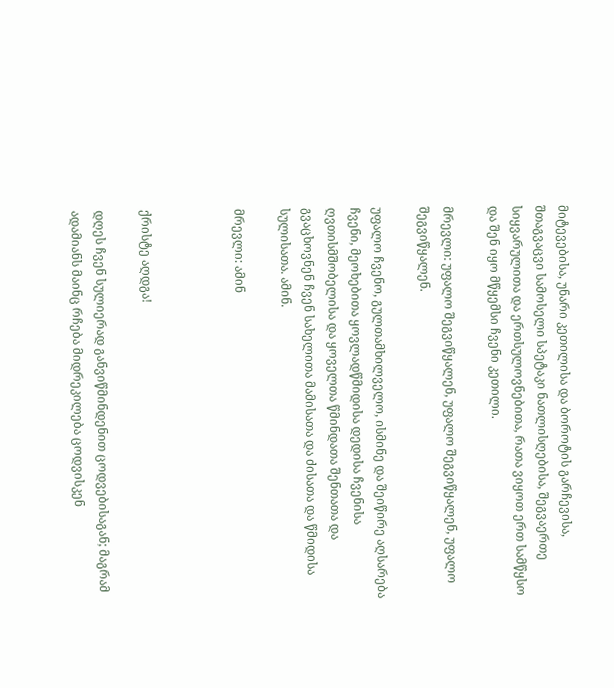მიტევებისა, უნარი კეთილისა და ბოროტის გარჩევისა, შთაგვაცვი სამოსელი სპეტაკი ნათლისღებისა, შეგვაერთე სიყვარულითა და ერთსულოვნებითა, რათა ვიყოთ ერთ სამწყსო და შენ იყო მწყემსი ჩვენი კეთილი.

მრევლი: უფალო შეგვიწყალენ, უფალო შეგვიწყალენ, უფალო შეგვიწყალენ.

უფალო ჩვენო, გულთამხილველო, ისმინე და შეიწირე აღსარება ჩვენი, მეოხებითა ყოვლადწმიდისა დედისა ჩვენისა ღვთისმშობელისა და ყოველთა წმინდათა შენთათა და გვაცხოვნენ ჩვენ სახელითა მამისათა და ძისათა და წმიდისა სულისათა. ამინ.

მრევლი: ამინ



ქრისტე აღდგა!

დღეს ჩვენ სულიერად განვიწმინდენით ცოდვებისაგან; მაგრამ ადამიანს მაინც რჩება მიდრეკილება ცოდვისკენ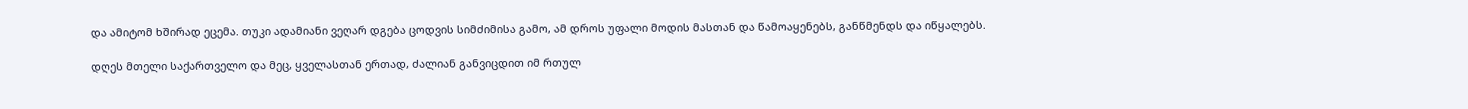და ამიტომ ხშირად ეცემა. თუკი ადამიანი ვეღარ დგება ცოდვის სიმძიმისა გამო, ამ დროს უფალი მოდის მასთან და წამოაყენებს, განწმენდს და იწყალებს.

დღეს მთელი საქართველო და მეც, ყველასთან ერთად, ძალიან განვიცდით იმ რთულ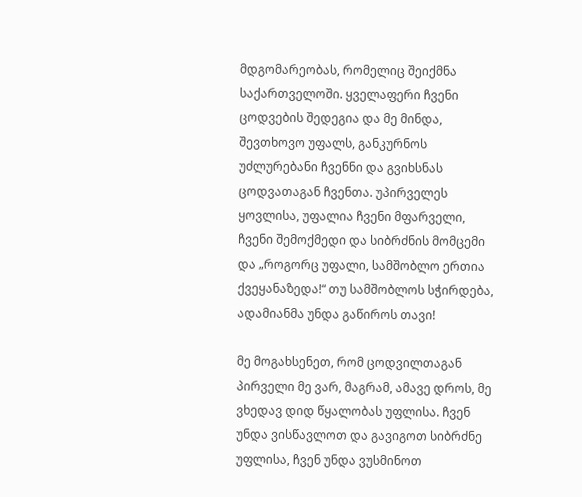მდგომარეობას, რომელიც შეიქმნა საქართველოში. ყველაფერი ჩვენი ცოდვების შედეგია და მე მინდა, შევთხოვო უფალს, განკურნოს უძლურებანი ჩვენნი და გვიხსნას ცოდვათაგან ჩვენთა. უპირველეს ყოვლისა, უფალია ჩვენი მფარველი, ჩვენი შემოქმედი და სიბრძნის მომცემი და „როგორც უფალი, სამშობლო ერთია ქვეყანაზედა!“ თუ სამშობლოს სჭირდება, ადამიანმა უნდა გაწიროს თავი!

მე მოგახსენეთ, რომ ცოდვილთაგან პირველი მე ვარ, მაგრამ, ამავე დროს, მე ვხედავ დიდ წყალობას უფლისა. ჩვენ უნდა ვისწავლოთ და გავიგოთ სიბრძნე უფლისა, ჩვენ უნდა ვუსმინოთ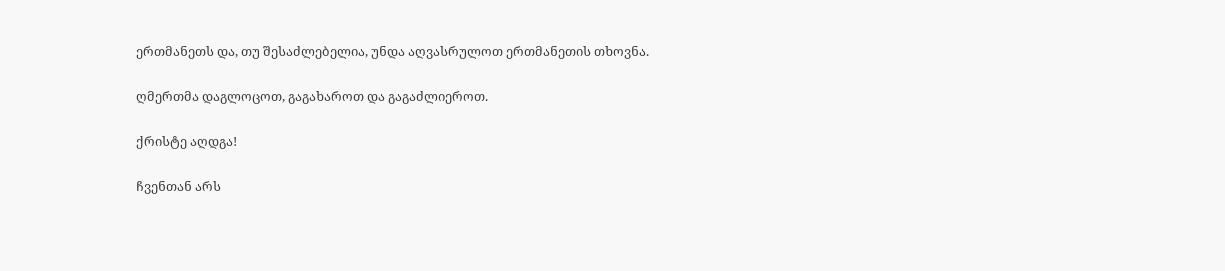ერთმანეთს და, თუ შესაძლებელია, უნდა აღვასრულოთ ერთმანეთის თხოვნა.

ღმერთმა დაგლოცოთ, გაგახაროთ და გაგაძლიეროთ.

ქრისტე აღდგა!

ჩვენთან არს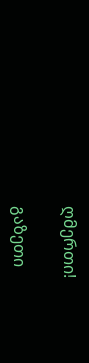ღმერთი!

გაზეთი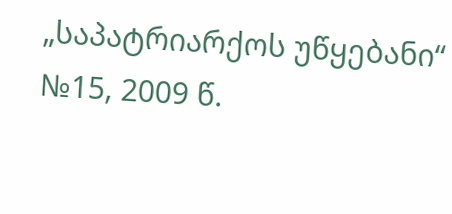„საპატრიარქოს უწყებანი“ №15, 2009 წ.